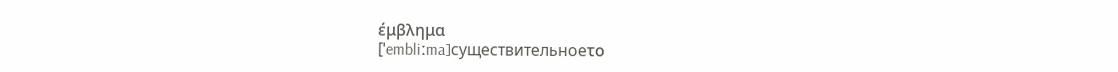έμβλημα
[ˈembliːma]существительноеτο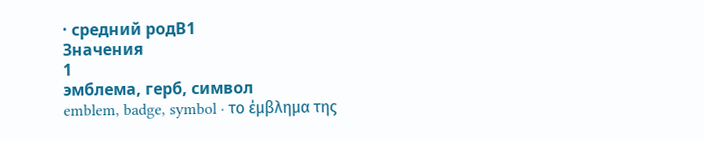· средний родB1
Значения
1
эмблема, герб, символ
emblem, badge, symbol · το έμβλημα της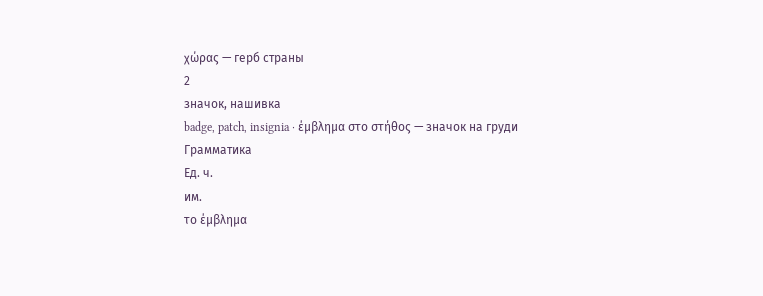χώρας — герб страны
2
значок, нашивка
badge, patch, insignia · έμβλημα στο στήθος — значок на груди
Грамматика
Ед. ч.
им.
το έμβλημα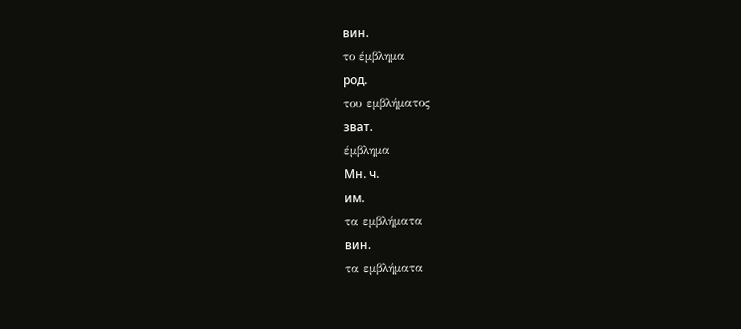вин.
το έμβλημα
род.
του εμβλήματος
зват.
έμβλημα
Мн. ч.
им.
τα εμβλήματα
вин.
τα εμβλήματα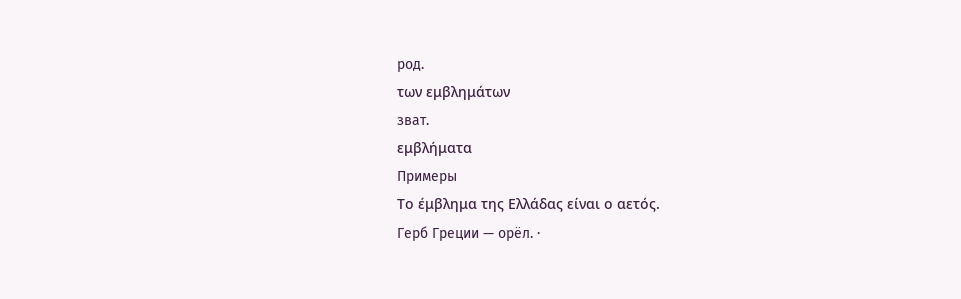род.
των εμβλημάτων
зват.
εμβλήματα
Примеры
Το έμβλημα της Ελλάδας είναι ο αετός.
Герб Греции — орёл. ·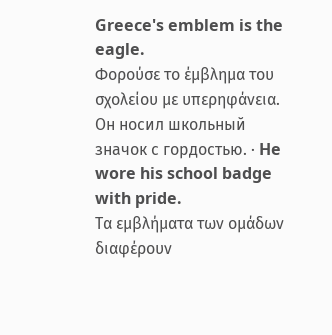Greece's emblem is the eagle.
Φορούσε το έμβλημα του σχολείου με υπερηφάνεια.
Он носил школьный значок с гордостью. · He wore his school badge with pride.
Τα εμβλήματα των ομάδων διαφέρουν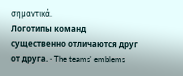σημαντικά.
Логотипы команд существенно отличаются друг от друга. · The teams' emblems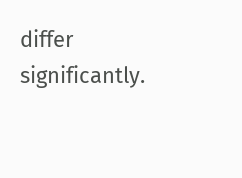differ significantly.